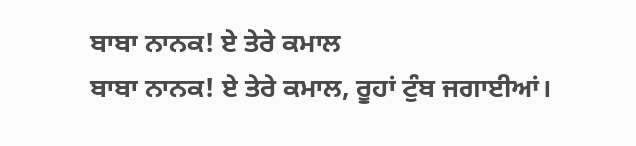ਬਾਬਾ ਨਾਨਕ! ਏ ਤੇਰੇ ਕਮਾਲ
ਬਾਬਾ ਨਾਨਕ! ਏ ਤੇਰੇ ਕਮਾਲ, ਰੂਹਾਂ ਟੁੰਬ ਜਗਾਈਆਂ।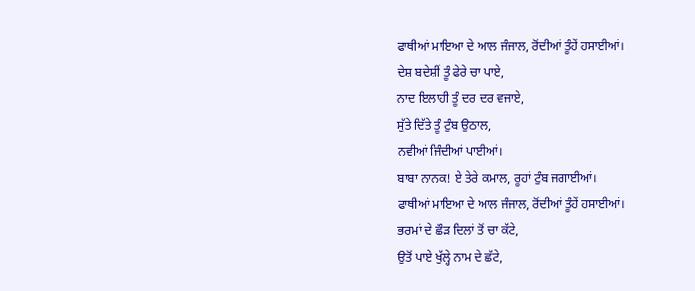ਫਾਥੀਆਂ ਮਾਇਆ ਦੇ ਆਲ ਜੰਜਾਲ, ਰੋਂਦੀਆਂ ਤੂੰਹੇਂ ਹਸਾਈਆਂ।
ਦੇਸ਼ ਬਦੇਸ਼ੀਂ ਤੂੰ ਫੇਰੇ ਚਾ ਪਾਏ,
ਨਾਦ ਇਲਾਹੀ ਤੂੰ ਦਰ ਦਰ ਵਜਾਏ,
ਸੁੱਤੇ ਦਿੱਤੇ ਤੂੰ ਟੁੰਬ ਉਠਾਲ,
ਨਵੀਆਂ ਜਿੰਦੀਆਂ ਪਾਈਆਂ।
ਬਾਬਾ ਨਾਨਕ! ਏ ਤੇਰੇ ਕਮਾਲ, ਰੂਹਾਂ ਟੁੰਬ ਜਗਾਈਆਂ।
ਫਾਥੀਆਂ ਮਾਇਆ ਦੇ ਆਲ ਜੰਜਾਲ, ਰੋਂਦੀਆਂ ਤੂੰਹੇਂ ਹਸਾਈਆਂ।
ਭਰਮਾਂ ਦੇ ਛੌੜ ਦਿਲਾਂ ਤੋਂ ਚਾ ਕੱਟੇ,
ਉਤੋਂ ਪਾਏ ਖੁੱਲ੍ਹੇ ਨਾਮ ਦੇ ਛੱਟੇ,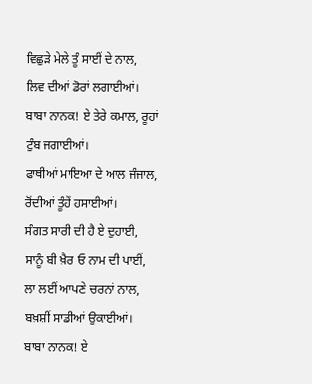ਵਿਛੁੜੇ ਮੇਲੇ ਤੂੰ ਸਾਈਂ ਦੇ ਨਾਲ,
ਲਿਵ ਦੀਆਂ ਡੋਰਾਂ ਲਗਾਈਆਂ।
ਬਾਬਾ ਨਾਨਕ! ਏ ਤੇਰੇ ਕਮਾਲ, ਰੂਹਾਂ ਟੁੰਬ ਜਗਾਈਆਂ।
ਫਾਥੀਆਂ ਮਾਇਆ ਦੇ ਆਲ ਜੰਜਾਲ, ਰੋਂਦੀਆਂ ਤੂੰਹੇਂ ਹਸਾਈਆਂ।
ਸੰਗਤ ਸਾਰੀ ਦੀ ਹੈ ਏ ਦੁਹਾਈ,
ਸਾਨੂੰ ਬੀ ਖ਼ੈਰ ਓ ਨਾਮ ਦੀ ਪਾਈਂ,
ਲਾ ਲਈਂ ਆਪਣੇ ਚਰਨਾਂ ਨਾਲ,
ਬਖ਼ਸ਼ੀਂ ਸਾਡੀਆਂ ਉਕਾਈਆਂ।
ਬਾਬਾ ਨਾਨਕ! ਏ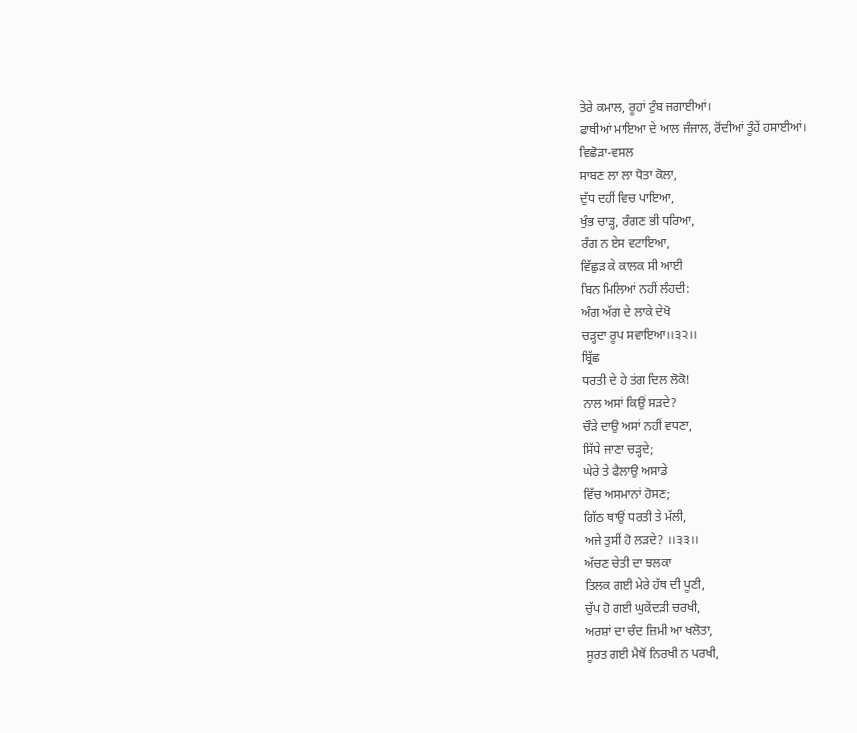ਤੇਰੇ ਕਮਾਲ, ਰੂਹਾਂ ਟੁੰਬ ਜਗਾਈਆਂ।
ਫਾਥੀਆਂ ਮਾਇਆ ਦੇ ਆਲ ਜੰਜਾਲ, ਰੋਂਦੀਆਂ ਤੂੰਹੇਂ ਹਸਾਈਆਂ।
ਵਿਛੋੜਾ-ਵਸਲ
ਸਾਬਣ ਲਾ ਲਾ ਧੋਤਾ ਕੋਲਾ,
ਦੁੱਧ ਦਹੀਂ ਵਿਚ ਪਾਇਆ,
ਖੁੰਭ ਚਾੜ੍ਹ, ਰੰਗਣ ਭੀ ਧਰਿਆ,
ਰੰਗ ਨ ਏਸ ਵਟਾਇਆ,
ਵਿੱਛੁੜ ਕੇ ਕਾਲਕ ਸੀ ਆਈ
ਬਿਨ ਮਿਲਿਆਂ ਨਹੀਂ ਲੰਹਦੀ:
ਅੰਗ ਅੱਗ ਦੇ ਲਾਕੇ ਦੇਖੋ
ਚੜ੍ਹਦਾ ਰੂਪ ਸਵਾਇਆ।।੩੨।।
ਬ੍ਰਿੱਛ
ਧਰਤੀ ਦੇ ਹੇ ਤਂਗ ਦਿਲ ਲੋਕੋ!
ਨਾਲ ਅਸਾਂ ਕਿਉਂ ਸੜਦੇ?
ਚੌੜੇ ਦਾਉ ਅਸਾਂ ਨਹੀਂ ਵਧਣਾ,
ਸਿੱਧੇ ਜਾਣਾ ਚੜ੍ਹਦੇ;
ਘੇਰੇ ਤੇ ਫੈਲਾਉ ਅਸਾਡੇ
ਵਿੱਚ ਅਸਮਾਨਾਂ ਹੋਸਣ;
ਗਿੱਠ ਥਾਉਂ ਧਰਤੀ ਤੇ ਮੱਲੀ,
ਅਜੇ ਤੁਸੀਂ ਹੋ ਲੜਦੇ? ।।੩੩।।
ਅੱਚਣ ਚੇਤੀ ਦਾ ਝਲਕਾ
ਤਿਲਕ ਗਈ ਮੇਰੇ ਹੱਥ ਦੀ ਪੂਣੀ,
ਚੁੱਪ ਹੋ ਗਈ ਘੁਕੇਂਦੜੀ ਚਰਖੀ,
ਅਰਸ਼ਾਂ ਦਾ ਚੰਦ ਜ਼ਿਮੀ ਆ ਖਲੋਤਾ,
ਸੂਰਤ ਗਈ ਮੈਥੋਂ ਨਿਰਖੀ ਨ ਪਰਖੀ,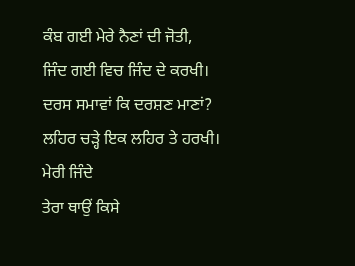ਕੰਬ ਗਈ ਮੇਰੇ ਨੈਣਾਂ ਦੀ ਜੋਤੀ,
ਜਿੰਦ ਗਈ ਵਿਚ ਜਿੰਦ ਦੇ ਕਰਖੀ।
ਦਰਸ ਸਮਾਵਾਂ ਕਿ ਦਰਸ਼ਣ ਮਾਣਾਂ?
ਲਹਿਰ ਚੜ੍ਹੇ ਇਕ ਲਹਿਰ ਤੇ ਹਰਖੀ।
ਮੇਰੀ ਜਿੰਦੇ
ਤੇਰਾ ਥਾਉਂ ਕਿਸੇ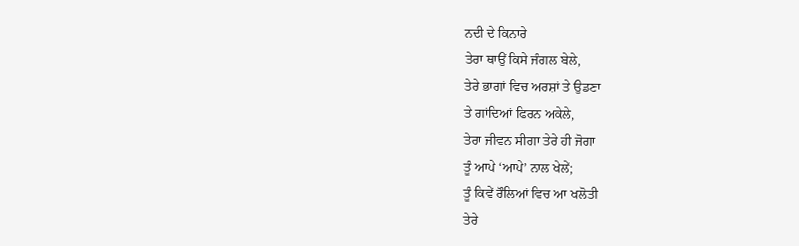ਨਦੀ ਦੇ ਕਿਨਾਰੇ
ਤੇਰਾ ਥਾਉਂ ਕਿਸੇ ਜੰਗਲ ਬੇਲੇ,
ਤੇਰੇ ਭਾਗਾਂ ਵਿਚ ਅਰਸ਼ਾਂ ਤੇ ਉਡਣਾ
ਤੇ ਗਾਂਦਿਆਂ ਫਿਰਨ ਅਕੇਲੇ,
ਤੇਰਾ ਜੀਵਨ ਸੀਗਾ ਤੇਰੇ ਹੀ ਜੋਗਾ
ਤੂੰ ਆਪੇ ‘ਆਪੇ’ ਨਾਲ ਖੇਲੇਂ;
ਤੂੰ ਕਿਵੇਂ ਰੌਲਿਆਂ ਵਿਚ ਆ ਖਲੋਤੀ
ਤੇਰੇ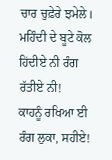ਚਾਰ ਚੁਫ਼ੇਰੇ ਝਮੇਲੇ।
ਮਹਿੰਦੀ ਦੇ ਬੂਟੇ ਕੋਲ
ਹਿਂਦੀਏ ਨੀ ਰੰਗ ਰੱਤੀਏ ਨੀ!
ਕਾਹਨੂੰ ਰਖਿਆ ਈ ਰੰਗ ਲੁਕਾ, ਸਹੀਏ!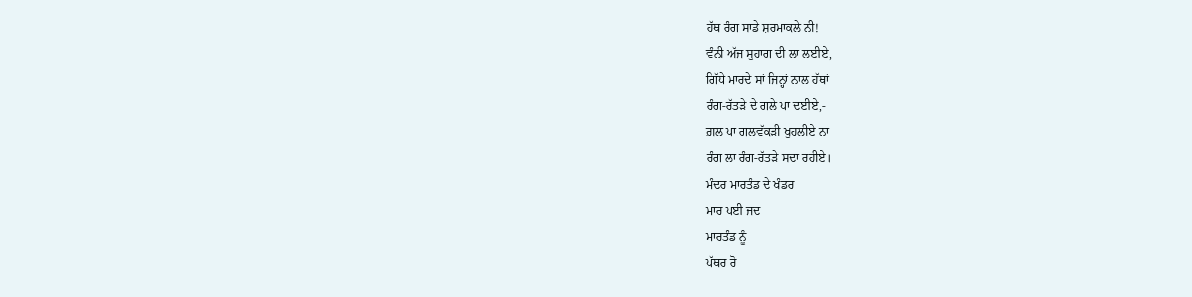ਹੱਥ ਰੰਗ ਸਾਡੇ ਸ਼ਰਮਾਕਲੇ ਨੀ!
ਵੰਨੀ ਅੱਜ ਸੁਹਾਗ ਦੀ ਲਾ ਲਈਏ,
ਗਿੱਧੇ ਮਾਰਦੇ ਸਾਂ ਜਿਨ੍ਹਾਂ ਨਾਲ ਹੱਥਾਂ
ਰੰਗ-ਰੱਤੜੇ ਦੇ ਗਲੇ ਪਾ ਦਈਏ,-
ਗ਼ਲ ਪਾ ਗਲਵੱਕੜੀ ਖੁਹਲੀਏ ਨਾ
ਰੰਗ ਲਾ ਰੰਗ-ਰੱਤੜੇ ਸਦਾ ਰਹੀਏ।
ਮੰਦਰ ਮਾਰਤੰਡ ਦੇ ਖੰਡਰ
ਮਾਰ ਪਈ ਜਦ
ਮਾਰਤੰਡ ਨੂੰ
ਪੱਥਰ ਰੋ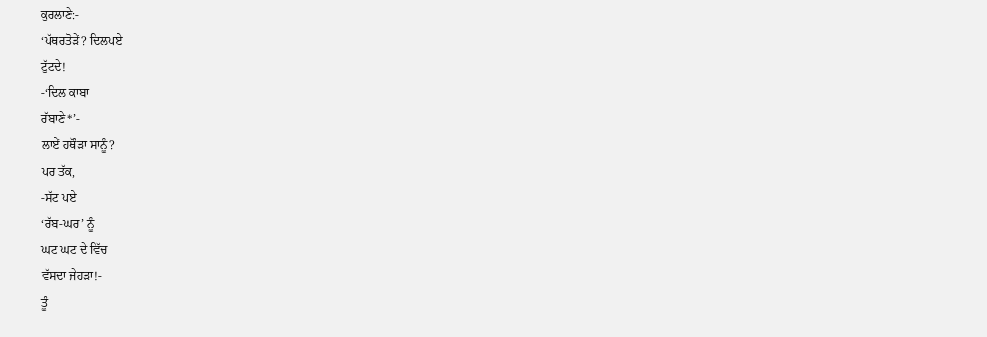ਕੁਰਲਾਣੇ:-
‘ਪੱਥਰਤੋੜੇਂ? ਦਿਲਪਏ
ਟੁੱਟਦੇ!
-‘ਦਿਲ ਕਾਬਾ
ਰੱਬਾਣੇ*’-
ਲਾਏਂ ਹਥੌੜਾ ਸਾਨੂੰ?
ਪਰ ਤੱਕ,
-ਸੱਟ ਪਏ
‘ਰੱਬ-ਘਰ’ ਨੂੰ
ਘਟ ਘਟ ਦੇ ਵਿੱਚ
ਵੱਸਦਾ ਜੇਹੜਾ!-
ਤੂੰ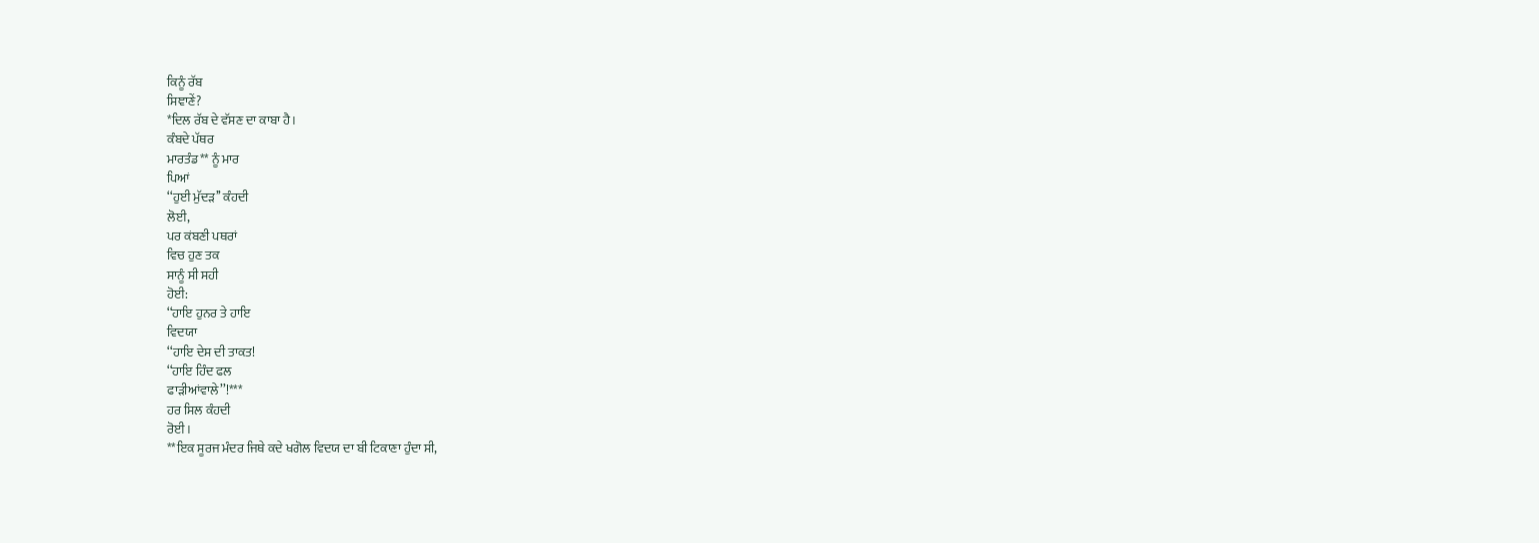ਕਿਨੂੰ ਰੱਬ
ਸਿਞਾਣੇਂ?
*ਦਿਲ ਰੱਬ ਦੇ ਵੱਸਣ ਦਾ ਕਾਬਾ ਹੈ।
ਕੰਬਦੇ ਪੱਥਰ
ਮਾਰਤੰਡ** ਨੂੰ ਮਾਰ
ਪਿਆਂ
‘‘ਹੁਈ ਮੁੱਦੜ’’ ਕੰਹਦੀ
ਲੋਈ,
ਪਰ ਕਂਬਣੀ ਪਥਰਾਂ
ਵਿਚ ਹੁਣ ਤਕ
ਸਾਨੂੰ ਸੀ ਸਹੀ
ਹੋਈ:
‘‘ਹਾਇ ਹੁਨਰ ਤੇ ਹਾਇ
ਵਿਦਯਾ
‘‘ਹਾਇ ਦੇਸ ਦੀ ਤਾਕਤ!
‘‘ਹਾਇ ਹਿੰਦ ਫਲ
ਫਾੜੀਆਂਵਾਲੇ’’!***
ਹਰ ਸਿਲ ਕੰਹਦੀ
ਰੋਈ।
**ਇਕ ਸੂਰਜ ਮੰਦਰ ਜਿਥੇ ਕਦੇ ਖਗੋਲ ਵਿਦਯ ਦਾ ਬੀ ਟਿਕਾਣਾ ਹੁੰਦਾ ਸੀ,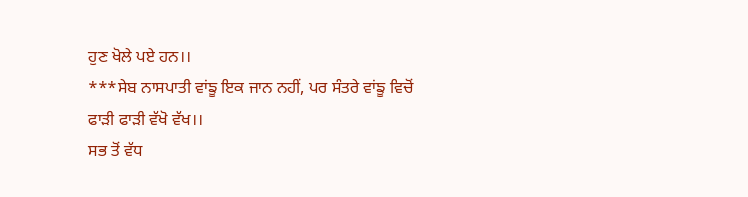ਹੁਣ ਖੋਲੇ ਪਏ ਹਨ।।
***ਸੇਬ ਨਾਸਪਾਤੀ ਵਾਂਙੂ ਇਕ ਜਾਨ ਨਹੀਂ, ਪਰ ਸੰਤਰੇ ਵਾਂਙੂ ਵਿਚੋਂ ਫਾੜੀ ਫਾੜੀ ਵੱਖੋ ਵੱਖ।।
ਸਭ ਤੋਂ ਵੱਧ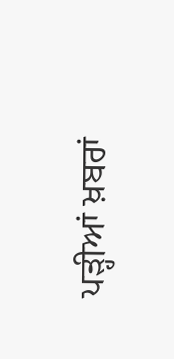ਪੜ੍ਹੀਆਂ ਖ਼ਬਰਾਂ